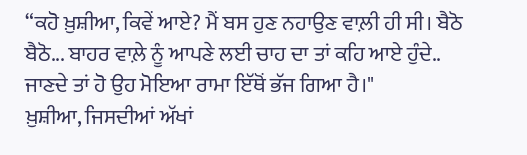“ਕਹੋ ਖ਼ੁਸ਼ੀਆ, ਕਿਵੇਂ ਆਏ? ਮੈਂ ਬਸ ਹੁਣ ਨਹਾਉਣ ਵਾਲ਼ੀ ਹੀ ਸੀ। ਬੈਠੋ ਬੈਠੋ... ਬਾਹਰ ਵਾਲ਼ੇ ਨੂੰ ਆਪਣੇ ਲਈ ਚਾਹ ਦਾ ਤਾਂ ਕਹਿ ਆਏ ਹੁੰਦੇ.. ਜਾਣਦੇ ਤਾਂ ਹੋ ਉਹ ਮੋਇਆ ਰਾਮਾ ਇੱਥੋਂ ਭੱਜ ਗਿਆ ਹੈ।"
ਖ਼ੁਸ਼ੀਆ, ਜਿਸਦੀਆਂ ਅੱਖਾਂ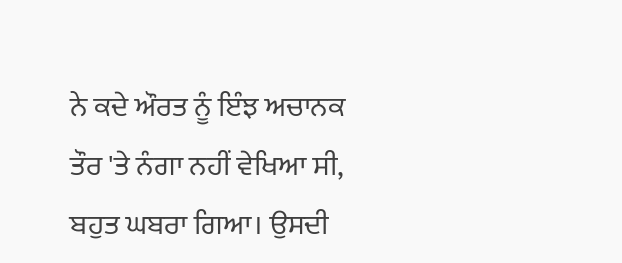ਨੇ ਕਦੇ ਔਰਤ ਨੂੰ ਇੰਝ ਅਚਾਨਕ ਤੌਰ 'ਤੇ ਨੰਗਾ ਨਹੀਂ ਵੇਖਿਆ ਸੀ, ਬਹੁਤ ਘਬਰਾ ਗਿਆ। ਉਸਦੀ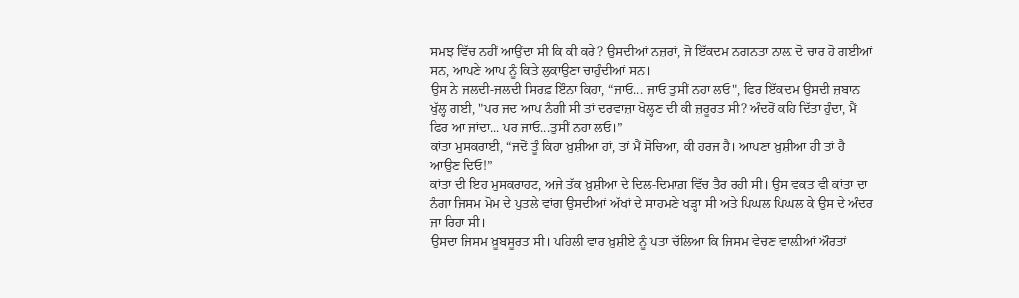ਸਮਝ ਵਿੱਚ ਨਹੀਂ ਆਉਂਦਾ ਸੀ ਕਿ ਕੀ ਕਰੇ? ਉਸਦੀਆਂ ਨਜ਼ਰਾਂ, ਜੋ ਇੱਕਦਮ ਨਗਨਤਾ ਨਾਲ਼ ਦੋ ਚਾਰ ਹੋ ਗਈਆਂ ਸਨ, ਆਪਣੇ ਆਪ ਨੂੰ ਕਿਤੇ ਲੁਕਾਉਣਾ ਚਾਹੁੰਦੀਆਂ ਸਨ।
ਉਸ ਨੇ ਜਲਦੀ-ਜਲਦੀ ਸਿਰਫ਼ ਇੰਨਾ ਕਿਹਾ, “ਜਾਓ... ਜਾਓ ਤੁਸੀਂ ਨਹਾ ਲਓ", ਫਿਰ ਇੱਕਦਮ ਉਸਦੀ ਜ਼ਬਾਨ ਖੁੱਲ੍ਹ ਗਈ, "ਪਰ ਜਦ ਆਪ ਨੰਗੀ ਸੀ ਤਾਂ ਦਰਵਾਜ਼ਾ ਖੋਲ੍ਹਣ ਦੀ ਕੀ ਜ਼ਰੂਰਤ ਸੀ? ਅੰਦਰੋਂ ਕਹਿ ਦਿੱਤਾ ਹੁੰਦਾ, ਮੈਂ ਫਿਰ ਆ ਜਾਂਦਾ... ਪਰ ਜਾਓ...ਤੁਸੀਂ ਨਹਾ ਲਓ।”
ਕਾਂਤਾ ਮੁਸਕਰਾਈ, “ਜਦੋਂ ਤੂੰ ਕਿਹਾ ਖ਼ੁਸ਼ੀਆ ਹਾਂ, ਤਾਂ ਮੈਂ ਸੋਚਿਆ, ਕੀ ਹਰਜ ਹੈ। ਆਪਣਾ ਖ਼ੁਸ਼ੀਆ ਹੀ ਤਾਂ ਹੈ ਆਉਣ ਦਿਓ!”
ਕਾਂਤਾ ਦੀ ਇਹ ਮੁਸਕਰਾਹਟ, ਅਜੇ ਤੱਕ ਖ਼ੁਸ਼ੀਆ ਦੇ ਦਿਲ-ਦਿਮਾਗ਼ ਵਿੱਚ ਤੈਰ ਰਹੀ ਸੀ। ਉਸ ਵਕਤ ਵੀ ਕਾਂਤਾ ਦਾ ਨੰਗਾ ਜਿਸਮ ਮੋਮ ਦੇ ਪੁਤਲੇ ਵਾਂਗ ਉਸਦੀਆਂ ਅੱਖਾਂ ਦੇ ਸਾਹਮਣੇ ਖੜ੍ਹਾ ਸੀ ਅਤੇ ਪਿਘਲ ਪਿਘਲ ਕੇ ਉਸ ਦੇ ਅੰਦਰ ਜਾ ਰਿਹਾ ਸੀ।
ਉਸਦਾ ਜਿਸਮ ਖ਼ੂਬਸੂਰਤ ਸੀ। ਪਹਿਲੀ ਵਾਰ ਖ਼ੁਸ਼ੀਏ ਨੂੰ ਪਤਾ ਚੱਲਿਆ ਕਿ ਜਿਸਮ ਵੇਚਣ ਵਾਲ਼ੀਆਂ ਔਰਤਾਂ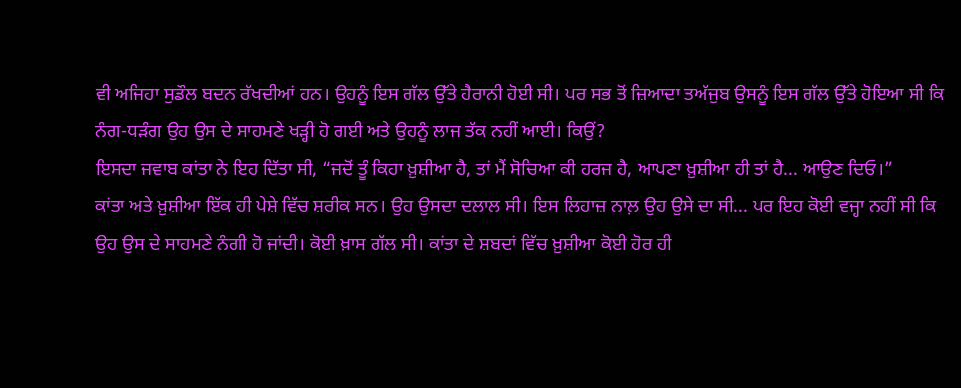ਵੀ ਅਜਿਹਾ ਸੁਡੌਲ ਬਦਨ ਰੱਖਦੀਆਂ ਹਨ। ਉਹਨੂੰ ਇਸ ਗੱਲ ਉੱਤੇ ਹੈਰਾਨੀ ਹੋਈ ਸੀ। ਪਰ ਸਭ ਤੋਂ ਜ਼ਿਆਦਾ ਤਅੱਜੁਬ ਉਸਨੂੰ ਇਸ ਗੱਲ ਉੱਤੇ ਹੋਇਆ ਸੀ ਕਿ ਨੰਗ-ਧੜੰਗ ਉਹ ਉਸ ਦੇ ਸਾਹਮਣੇ ਖੜ੍ਹੀ ਹੋ ਗਈ ਅਤੇ ਉਹਨੂੰ ਲਾਜ ਤੱਕ ਨਹੀਂ ਆਈ। ਕਿਉਂ?
ਇਸਦਾ ਜਵਾਬ ਕਾਂਤਾ ਨੇ ਇਹ ਦਿੱਤਾ ਸੀ, “ਜਦੋਂ ਤੂੰ ਕਿਹਾ ਖ਼ੁਸ਼ੀਆ ਹੈ, ਤਾਂ ਮੈਂ ਸੋਚਿਆ ਕੀ ਹਰਜ ਹੈ, ਆਪਣਾ ਖ਼ੁਸ਼ੀਆ ਹੀ ਤਾਂ ਹੈ... ਆਉਣ ਦਿਓ।”
ਕਾਂਤਾ ਅਤੇ ਖ਼ੁਸ਼ੀਆ ਇੱਕ ਹੀ ਪੇਸ਼ੇ ਵਿੱਚ ਸ਼ਰੀਕ ਸਨ। ਉਹ ਉਸਦਾ ਦਲਾਲ ਸੀ। ਇਸ ਲਿਹਾਜ਼ ਨਾਲ਼ ਉਹ ਉਸੇ ਦਾ ਸੀ... ਪਰ ਇਹ ਕੋਈ ਵਜ੍ਹਾ ਨਹੀਂ ਸੀ ਕਿ ਉਹ ਉਸ ਦੇ ਸਾਹਮਣੇ ਨੰਗੀ ਹੋ ਜਾਂਦੀ। ਕੋਈ ਖ਼ਾਸ ਗੱਲ ਸੀ। ਕਾਂਤਾ ਦੇ ਸ਼ਬਦਾਂ ਵਿੱਚ ਖ਼ੁਸ਼ੀਆ ਕੋਈ ਹੋਰ ਹੀ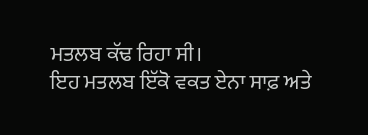ਮਤਲਬ ਕੱਢ ਰਿਹਾ ਸੀ।
ਇਹ ਮਤਲਬ ਇੱਕੋ ਵਕਤ ਏਨਾ ਸਾਫ਼ ਅਤੇ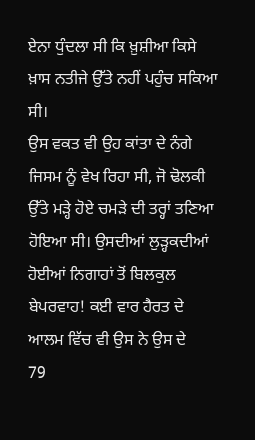ਏਨਾ ਧੁੰਦਲਾ ਸੀ ਕਿ ਖ਼ੁਸ਼ੀਆ ਕਿਸੇ ਖ਼ਾਸ ਨਤੀਜੇ ਉੱਤੇ ਨਹੀਂ ਪਹੁੰਚ ਸਕਿਆ ਸੀ।
ਉਸ ਵਕਤ ਵੀ ਉਹ ਕਾਂਤਾ ਦੇ ਨੰਗੇ ਜਿਸਮ ਨੂੰ ਵੇਖ ਰਿਹਾ ਸੀ, ਜੋ ਢੋਲਕੀ ਉੱਤੇ ਮੜ੍ਹੇ ਹੋਏ ਚਮੜੇ ਦੀ ਤਰ੍ਹਾਂ ਤਣਿਆ ਹੋਇਆ ਸੀ। ਉਸਦੀਆਂ ਲੁੜ੍ਹਕਦੀਆਂ ਹੋਈਆਂ ਨਿਗਾਹਾਂ ਤੋਂ ਬਿਲਕੁਲ ਬੇਪਰਵਾਹ! ਕਈ ਵਾਰ ਹੈਰਤ ਦੇ ਆਲਮ ਵਿੱਚ ਵੀ ਉਸ ਨੇ ਉਸ ਦੇ
79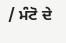/ ਮੰਟੋ ਦੇ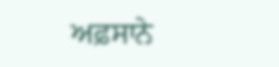ਅਫ਼ਸਾਨੇ